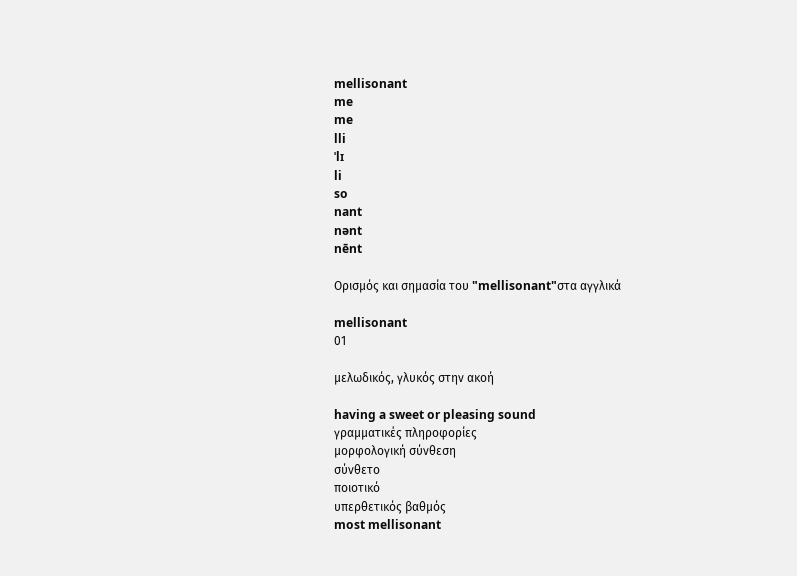mellisonant
me
me
lli
ˈlɪ
li
so
nant
nənt
nēnt

Ορισμός και σημασία του "mellisonant"στα αγγλικά

mellisonant
01

μελωδικός, γλυκός στην ακοή

having a sweet or pleasing sound
γραμματικές πληροφορίες
μορφολογική σύνθεση
σύνθετο
ποιοτικό
υπερθετικός βαθμός
most mellisonant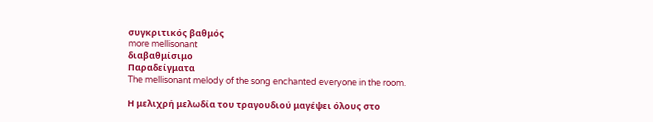συγκριτικός βαθμός
more mellisonant
διαβαθμίσιμο
Παραδείγματα
The mellisonant melody of the song enchanted everyone in the room.

Η μελιχρή μελωδία του τραγουδιού μαγέψει όλους στο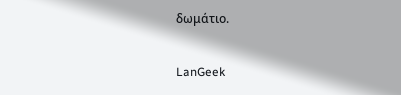δωμάτιο.

LanGeek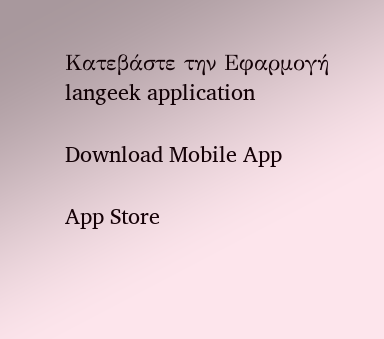Κατεβάστε την Εφαρμογή
langeek application

Download Mobile App

App Store